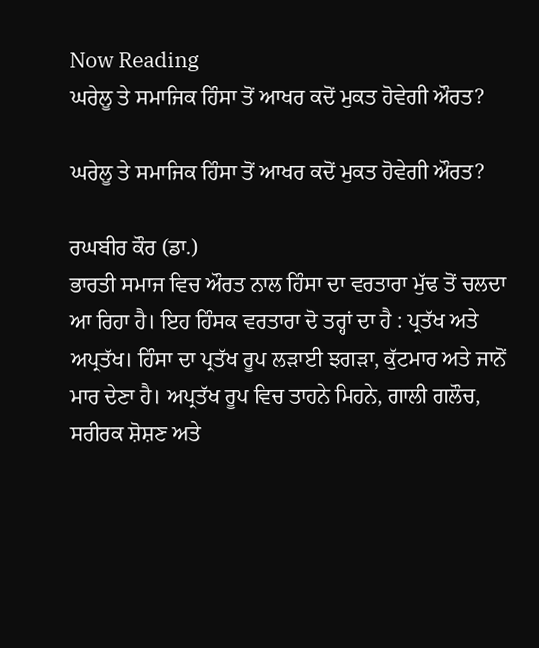Now Reading
ਘਰੇਲੂ ਤੇ ਸਮਾਜਿਕ ਹਿੰਸਾ ਤੋਂ ਆਖਰ ਕਦੋਂ ਮੁਕਤ ਹੋਵੇਗੀ ਔਰਤ?

ਘਰੇਲੂ ਤੇ ਸਮਾਜਿਕ ਹਿੰਸਾ ਤੋਂ ਆਖਰ ਕਦੋਂ ਮੁਕਤ ਹੋਵੇਗੀ ਔਰਤ?

ਰਘਬੀਰ ਕੌਰ (ਡਾ.)
ਭਾਰਤੀ ਸਮਾਜ ਵਿਚ ਔਰਤ ਨਾਲ ਹਿੰਸਾ ਦਾ ਵਰਤਾਰਾ ਮੁੱਢ ਤੋਂ ਚਲਦਾ ਆ ਰਿਹਾ ਹੈ। ਇਹ ਹਿੰਸਕ ਵਰਤਾਰਾ ਦੋ ਤਰ੍ਹਾਂ ਦਾ ਹੈ : ਪ੍ਰਤੱਖ ਅਤੇ ਅਪ੍ਰਤੱਖ। ਹਿੰਸਾ ਦਾ ਪ੍ਰਤੱਖ ਰੂਪ ਲੜਾਈ ਝਗੜਾ, ਕੁੱਟਮਾਰ ਅਤੇ ਜਾਨੋਂ ਮਾਰ ਦੇਣਾ ਹੈ। ਅਪ੍ਰਤੱਖ ਰੂਪ ਵਿਚ ਤਾਹਨੇ ਮਿਹਨੇ, ਗਾਲੀ ਗਲੌਚ, ਸਰੀਰਕ ਸ਼ੋਸ਼ਣ ਅਤੇ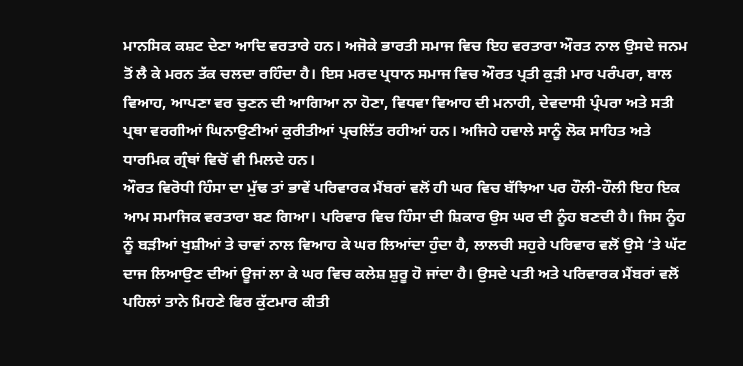ਮਾਨਸਿਕ ਕਸ਼ਟ ਦੇਣਾ ਆਦਿ ਵਰਤਾਰੇ ਹਨ। ਅਜੋਕੇ ਭਾਰਤੀ ਸਮਾਜ ਵਿਚ ਇਹ ਵਰਤਾਰਾ ਔਰਤ ਨਾਲ ਉਸਦੇ ਜਨਮ ਤੋਂ ਲੈ ਕੇ ਮਰਨ ਤੱਕ ਚਲਦਾ ਰਹਿੰਦਾ ਹੈ। ਇਸ ਮਰਦ ਪ੍ਰਧਾਨ ਸਮਾਜ ਵਿਚ ਔਰਤ ਪ੍ਰਤੀ ਕੁੜੀ ਮਾਰ ਪਰੰਪਰਾ, ਬਾਲ ਵਿਆਹ, ਆਪਣਾ ਵਰ ਚੁਣਨ ਦੀ ਆਗਿਆ ਨਾ ਹੋਣਾ, ਵਿਧਵਾ ਵਿਆਹ ਦੀ ਮਨਾਹੀ, ਦੇਵਦਾਸੀ ਪ੍ਰੰਪਰਾ ਅਤੇ ਸਤੀ ਪ੍ਰਥਾ ਵਰਗੀਆਂ ਘਿਨਾਉਣੀਆਂ ਕੁਰੀਤੀਆਂ ਪ੍ਰਚਲਿੱਤ ਰਹੀਆਂ ਹਨ। ਅਜਿਹੇ ਹਵਾਲੇ ਸਾਨੂੰ ਲੋਕ ਸਾਹਿਤ ਅਤੇ ਧਾਰਮਿਕ ਗ੍ਰੰਥਾਂ ਵਿਚੋਂ ਵੀ ਮਿਲਦੇ ਹਨ।
ਔਰਤ ਵਿਰੋਧੀ ਹਿੰਸਾ ਦਾ ਮੁੱਢ ਤਾਂ ਭਾਵੇਂ ਪਰਿਵਾਰਕ ਮੈਂਬਰਾਂ ਵਲੋਂ ਹੀ ਘਰ ਵਿਚ ਬੱਝਿਆ ਪਰ ਹੌਲੀ-ਹੌਲੀ ਇਹ ਇਕ ਆਮ ਸਮਾਜਿਕ ਵਰਤਾਰਾ ਬਣ ਗਿਆ। ਪਰਿਵਾਰ ਵਿਚ ਹਿੰਸਾ ਦੀ ਸ਼ਿਕਾਰ ਉਸ ਘਰ ਦੀ ਨੂੰਹ ਬਣਦੀ ਹੈ। ਜਿਸ ਨੂੰਹ ਨੂੰ ਬੜੀਆਂ ਖੁਸ਼ੀਆਂ ਤੇ ਚਾਵਾਂ ਨਾਲ ਵਿਆਹ ਕੇ ਘਰ ਲਿਆਂਦਾ ਹੁੰਦਾ ਹੈ, ਲਾਲਚੀ ਸਹੁਰੇ ਪਰਿਵਾਰ ਵਲੋਂ ਉਸੇ ‘ਤੇ ਘੱਟ ਦਾਜ ਲਿਆਉਣ ਦੀਆਂ ਊਜਾਂ ਲਾ ਕੇ ਘਰ ਵਿਚ ਕਲੇਸ਼ ਸ਼ੁਰੂ ਹੋ ਜਾਂਦਾ ਹੈ। ਉਸਦੇ ਪਤੀ ਅਤੇ ਪਰਿਵਾਰਕ ਮੈਂਬਰਾਂ ਵਲੋਂ ਪਹਿਲਾਂ ਤਾਨੇ ਮਿਹਣੇ ਫਿਰ ਕੁੱਟਮਾਰ ਕੀਤੀ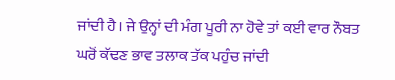ਜਾਂਦੀ ਹੈ। ਜੇ ਉਨ੍ਹਾਂ ਦੀ ਮੰਗ ਪੂਰੀ ਨਾ ਹੋਵੇ ਤਾਂ ਕਈ ਵਾਰ ਨੌਬਤ ਘਰੋਂ ਕੱਢਣ ਭਾਵ ਤਲਾਕ ਤੱਕ ਪਹੁੰਚ ਜਾਂਦੀ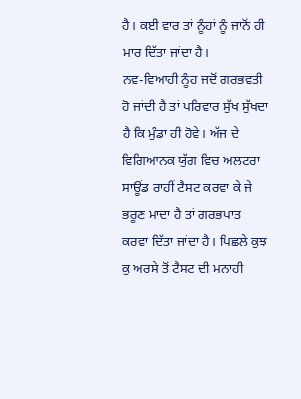ਹੈ। ਕਈ ਵਾਰ ਤਾਂ ਨੂੰਹਾਂ ਨੂੰ ਜਾਨੋਂ ਹੀ ਮਾਰ ਦਿੱਤਾ ਜਾਂਦਾ ਹੈ।
ਨਵ-ਵਿਆਹੀ ਨੂੰਹ ਜਦੋਂ ਗਰਭਵਤੀ ਹੋ ਜਾਂਦੀ ਹੈ ਤਾਂ ਪਰਿਵਾਰ ਸੁੱਖ ਸੁੱਖਦਾ ਹੈ ਕਿ ਮੁੰਡਾ ਹੀ ਹੋਵੇ। ਅੱਜ ਦੇ ਵਿਗਿਆਨਕ ਯੁੱਗ ਵਿਚ ਅਲਟਰਾ ਸਾਊਂਡ ਰਾਹੀਂ ਟੈਸਟ ਕਰਵਾ ਕੇ ਜੇ ਭਰੂਣ ਮਾਦਾ ਹੈ ਤਾਂ ਗਰਭਪਾਤ ਕਰਵਾ ਦਿੱਤਾ ਜਾਂਦਾ ਹੈ। ਪਿਛਲੇ ਕੁਝ ਕੁ ਅਰਸੇ ਤੋਂ ਟੈਸਟ ਦੀ ਮਨਾਹੀ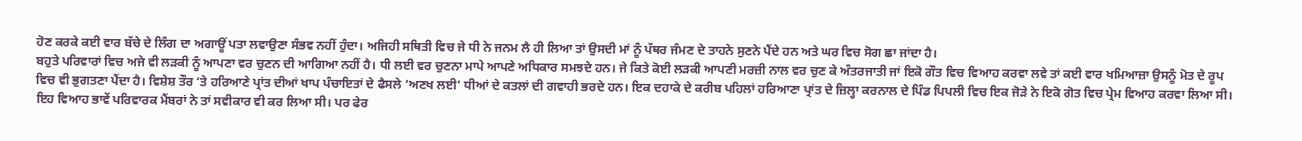ਹੋਣ ਕਰਕੇ ਕਈ ਵਾਰ ਬੱਚੇ ਦੇ ਲਿੰਗ ਦਾ ਅਗਾਊਂ ਪਤਾ ਲਵਾਉਣਾ ਸੰਭਵ ਨਹੀਂ ਹੁੰਦਾ। ਅਜਿਹੀ ਸਥਿਤੀ ਵਿਚ ਜੇ ਧੀ ਨੇ ਜਨਮ ਲੈ ਹੀ ਲਿਆ ਤਾਂ ਉਸਦੀ ਮਾਂ ਨੂੰ ਪੱਥਰ ਜੰਮਣ ਦੇ ਤਾਹਨੇ ਸੁਣਨੇ ਪੈਂਦੇ ਹਨ ਅਤੇ ਘਰ ਵਿਚ ਸੋਗ ਛਾ ਜਾਂਦਾ ਹੈ।
ਬਹੁਤੇ ਪਰਿਵਾਰਾਂ ਵਿਚ ਅਜੇ ਵੀ ਲੜਕੀ ਨੂੰ ਆਪਣਾ ਵਰ ਚੁਣਨ ਦੀ ਆਗਿਆ ਨਹੀਂ ਹੈ। ਧੀ ਲਈ ਵਰ ਚੁਣਨਾ ਮਾਪੇ ਆਪਣੇ ਅਧਿਕਾਰ ਸਮਝਦੇ ਹਨ। ਜੇ ਕਿਤੇ ਕੋਈ ਲੜਕੀ ਆਪਣੀ ਮਰਜ਼ੀ ਨਾਲ ਵਰ ਚੁਣ ਕੇ ਅੰਤਰਜਾਤੀ ਜਾਂ ਇਕੋ ਗੌਤ ਵਿਚ ਵਿਆਹ ਕਰਵਾ ਲਵੇ ਤਾਂ ਕਈ ਵਾਰ ਖਮਿਆਜ਼ਾ ਉਸਨੂੰ ਮੋਤ ਦੇ ਰੂਪ ਵਿਚ ਵੀ ਭੁਗਤਣਾ ਪੈਂਦਾ ਹੈ। ਵਿਸ਼ੇਸ਼ ਤੌਰ ‘ਤੇ ਹਰਿਆਣੇ ਪ੍ਰਾਂਤ ਦੀਆਂ ਖਾਪ ਪੰਚਾਇਤਾਂ ਦੇ ਫੈਸਲੇ ‘ਅਣਖ ਲਈ’ ਧੀਆਂ ਦੇ ਕਤਲਾਂ ਦੀ ਗਵਾਹੀ ਭਰਦੇ ਹਨ। ਇਕ ਦਹਾਕੇ ਦੇ ਕਰੀਬ ਪਹਿਲਾਂ ਹਰਿਆਣਾ ਪ੍ਰਾਂਤ ਦੇ ਜ਼ਿਲ੍ਹਾ ਕਰਨਾਲ ਦੇ ਪਿੰਡ ਪਿਪਲੀ ਵਿਚ ਇਕ ਜੋੜੇ ਨੇ ਇਕੋ ਗੋਤ ਵਿਚ ਪ੍ਰੇਮ ਵਿਆਹ ਕਰਵਾ ਲਿਆ ਸੀ। ਇਹ ਵਿਆਹ ਭਾਵੇਂ ਪਰਿਵਾਰਕ ਮੈਂਬਰਾਂ ਨੇ ਤਾਂ ਸਵੀਕਾਰ ਵੀ ਕਰ ਲਿਆ ਸੀ। ਪਰ ਫੇਰ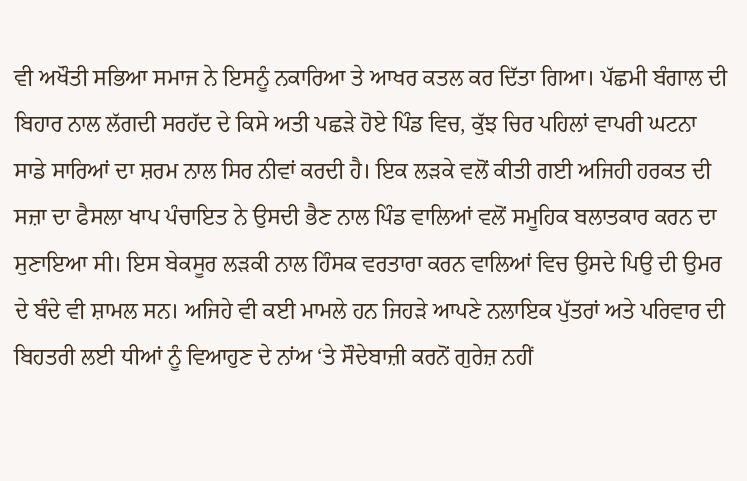ਵੀ ਅਖੌਤੀ ਸਭਿਆ ਸਮਾਜ ਨੇ ਇਸਨੂੰ ਨਕਾਰਿਆ ਤੇ ਆਖਰ ਕਤਲ ਕਰ ਦਿੱਤਾ ਗਿਆ। ਪੱਛਮੀ ਬੰਗਾਲ ਦੀ ਬਿਹਾਰ ਨਾਲ ਲੱਗਦੀ ਸਰਹੱਦ ਦੇ ਕਿਸੇ ਅਤੀ ਪਛੜੇ ਹੋਏ ਪਿੰਡ ਵਿਚ, ਕੁੱਝ ਚਿਰ ਪਹਿਲਾਂ ਵਾਪਰੀ ਘਟਨਾ ਸਾਡੇ ਸਾਰਿਆਂ ਦਾ ਸ਼ਰਮ ਨਾਲ ਸਿਰ ਨੀਵਾਂ ਕਰਦੀ ਹੈ। ਇਕ ਲੜਕੇ ਵਲੋਂ ਕੀਤੀ ਗਈ ਅਜਿਹੀ ਹਰਕਤ ਦੀ ਸਜ਼ਾ ਦਾ ਫੈਸਲਾ ਖਾਪ ਪੰਚਾਇਤ ਨੇ ਉਸਦੀ ਭੈਣ ਨਾਲ ਪਿੰਡ ਵਾਲਿਆਂ ਵਲੋਂ ਸਮੂਹਿਕ ਬਲਾਤਕਾਰ ਕਰਨ ਦਾ ਸੁਣਾਇਆ ਸੀ। ਇਸ ਬੇਕਸੂਰ ਲੜਕੀ ਨਾਲ ਹਿੰਸਕ ਵਰਤਾਰਾ ਕਰਨ ਵਾਲਿਆਂ ਵਿਚ ਉਸਦੇ ਪਿਉ ਦੀ ਉਮਰ ਦੇ ਬੰਦੇ ਵੀ ਸ਼ਾਮਲ ਸਨ। ਅਜਿਹੇ ਵੀ ਕਈ ਮਾਮਲੇ ਹਨ ਜਿਹੜੇ ਆਪਣੇ ਨਲਾਇਕ ਪੁੱਤਰਾਂ ਅਤੇ ਪਰਿਵਾਰ ਦੀ ਬਿਹਤਰੀ ਲਈ ਧੀਆਂ ਨੂੰ ਵਿਆਹੁਣ ਦੇ ਨਾਂਅ ‘ਤੇ ਸੌਦੇਬਾਜ਼ੀ ਕਰਨੋਂ ਗੁਰੇਜ਼ ਨਹੀਂ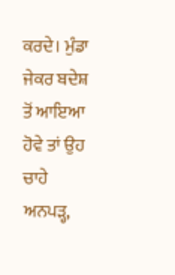ਕਰਦੇ। ਮੁੰਡਾ ਜੇਕਰ ਬਦੇਸ਼ ਤੋਂ ਆਇਆ ਹੋਵੇ ਤਾਂ ਉਹ ਚਾਹੇ ਅਨਪੜ੍ਹ,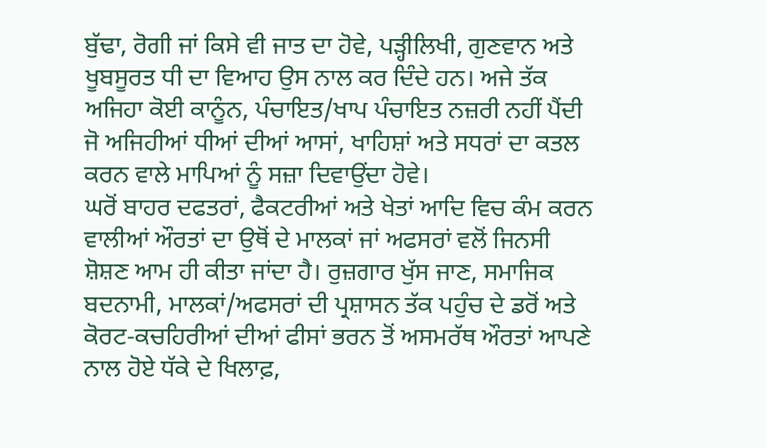ਬੁੱਢਾ, ਰੋਗੀ ਜਾਂ ਕਿਸੇ ਵੀ ਜਾਤ ਦਾ ਹੋਵੇ, ਪੜ੍ਹੀਲਿਖੀ, ਗੁਣਵਾਨ ਅਤੇ ਖੂਬਸੂਰਤ ਧੀ ਦਾ ਵਿਆਹ ਉਸ ਨਾਲ ਕਰ ਦਿੰਦੇ ਹਨ। ਅਜੇ ਤੱਕ ਅਜਿਹਾ ਕੋਈ ਕਾਨੂੰਨ, ਪੰਚਾਇਤ/ਖਾਪ ਪੰਚਾਇਤ ਨਜ਼ਰੀ ਨਹੀਂ ਪੈਂਦੀ ਜੋ ਅਜਿਹੀਆਂ ਧੀਆਂ ਦੀਆਂ ਆਸਾਂ, ਖਾਹਿਸ਼ਾਂ ਅਤੇ ਸਧਰਾਂ ਦਾ ਕਤਲ ਕਰਨ ਵਾਲੇ ਮਾਪਿਆਂ ਨੂੰ ਸਜ਼ਾ ਦਿਵਾਉਂਦਾ ਹੋਵੇ।
ਘਰੋਂ ਬਾਹਰ ਦਫਤਰਾਂ, ਫੈਕਟਰੀਆਂ ਅਤੇ ਖੇਤਾਂ ਆਦਿ ਵਿਚ ਕੰਮ ਕਰਨ ਵਾਲੀਆਂ ਔਰਤਾਂ ਦਾ ਉਥੋਂ ਦੇ ਮਾਲਕਾਂ ਜਾਂ ਅਫਸਰਾਂ ਵਲੋਂ ਜਿਨਸੀ ਸ਼ੋਸ਼ਣ ਆਮ ਹੀ ਕੀਤਾ ਜਾਂਦਾ ਹੈ। ਰੁਜ਼ਗਾਰ ਖੁੱਸ ਜਾਣ, ਸਮਾਜਿਕ ਬਦਨਾਮੀ, ਮਾਲਕਾਂ/ਅਫਸਰਾਂ ਦੀ ਪ੍ਰਸ਼ਾਸਨ ਤੱਕ ਪਹੁੰਚ ਦੇ ਡਰੋਂ ਅਤੇ ਕੋਰਟ-ਕਚਹਿਰੀਆਂ ਦੀਆਂ ਫੀਸਾਂ ਭਰਨ ਤੋਂ ਅਸਮਰੱਥ ਔਰਤਾਂ ਆਪਣੇ ਨਾਲ ਹੋਏ ਧੱਕੇ ਦੇ ਖਿਲਾਫ਼,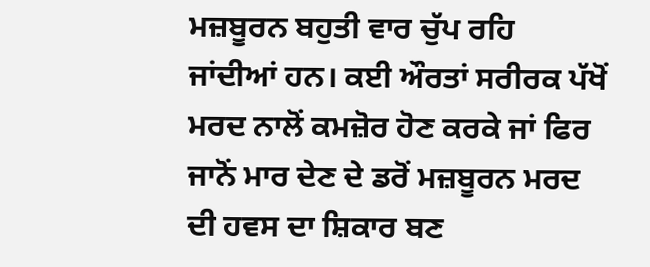ਮਜ਼ਬੂਰਨ ਬਹੁਤੀ ਵਾਰ ਚੁੱਪ ਰਹਿ ਜਾਂਦੀਆਂ ਹਨ। ਕਈ ਔਰਤਾਂ ਸਰੀਰਕ ਪੱਖੋਂ ਮਰਦ ਨਾਲੋਂ ਕਮਜ਼ੋਰ ਹੋਣ ਕਰਕੇ ਜਾਂ ਫਿਰ ਜਾਨੋਂ ਮਾਰ ਦੇਣ ਦੇ ਡਰੋਂ ਮਜ਼ਬੂਰਨ ਮਰਦ ਦੀ ਹਵਸ ਦਾ ਸ਼ਿਕਾਰ ਬਣ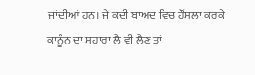ਜਾਂਦੀਆਂ ਹਨ। ਜੇ ਕਦੀ ਬਾਅਦ ਵਿਚ ਹੌਂਸਲਾ ਕਰਕੇ ਕਾਨੂੰਨ ਦਾ ਸਹਾਰਾ ਲੈ ਵੀ ਲੈਣ ਤਾਂ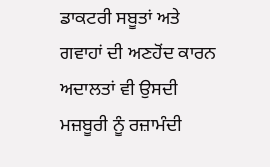ਡਾਕਟਰੀ ਸਬੂਤਾਂ ਅਤੇ ਗਵਾਹਾਂ ਦੀ ਅਣਹੋਂਦ ਕਾਰਨ ਅਦਾਲਤਾਂ ਵੀ ਉਸਦੀ ਮਜ਼ਬੂਰੀ ਨੂੰ ਰਜ਼ਾਮੰਦੀ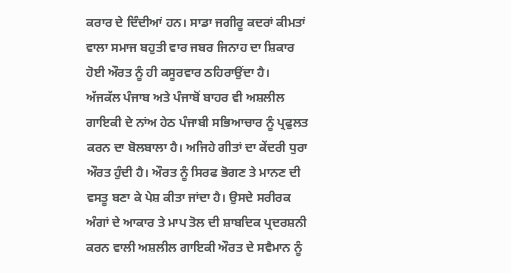ਕਰਾਰ ਦੇ ਦਿੰਦੀਆਂ ਹਨ। ਸਾਡਾ ਜਗੀਰੂ ਕਦਰਾਂ ਕੀਮਤਾਂ ਵਾਲਾ ਸਮਾਜ ਬਹੁਤੀ ਵਾਰ ਜਬਰ ਜਿਨਾਹ ਦਾ ਸ਼ਿਕਾਰ ਹੋਈ ਔਰਤ ਨੂੰ ਹੀ ਕਸੂਰਵਾਰ ਠਹਿਰਾਉਂਦਾ ਹੈ।
ਅੱਜਕੱਲ ਪੰਜਾਬ ਅਤੇ ਪੰਜਾਬੋਂ ਬਾਹਰ ਵੀ ਅਸ਼ਲੀਲ ਗਾਇਕੀ ਦੇ ਨਾਂਅ ਹੇਠ ਪੰਜਾਬੀ ਸਭਿਆਚਾਰ ਨੂੰ ਪ੍ਰਫੁਲਤ ਕਰਨ ਦਾ ਬੋਲਬਾਲਾ ਹੈ। ਅਜਿਹੇ ਗੀਤਾਂ ਦਾ ਕੇਂਦਰੀ ਧੁਰਾ ਔਰਤ ਹੁੰਦੀ ਹੈ। ਔਰਤ ਨੂੰ ਸਿਰਫ ਭੋਗਣ ਤੇ ਮਾਨਣ ਦੀ ਵਸਤੂ ਬਣਾ ਕੇ ਪੇਸ਼ ਕੀਤਾ ਜਾਂਦਾ ਹੈ। ਉਸਦੇ ਸਰੀਰਕ ਅੰਗਾਂ ਦੇ ਆਕਾਰ ਤੇ ਮਾਪ ਤੋਲ ਦੀ ਸ਼ਾਬਦਿਕ ਪ੍ਰਦਰਸ਼ਨੀ ਕਰਨ ਵਾਲੀ ਅਸ਼ਲੀਲ ਗਾਇਕੀ ਔਰਤ ਦੇ ਸਵੈਮਾਨ ਨੂੰ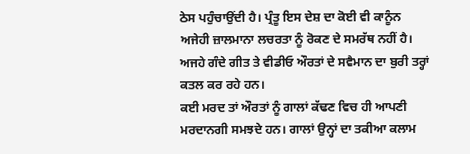ਠੇਸ ਪਹੁੰਚਾਉਂਦੀ ਹੈ। ਪ੍ਰੰਤੂ ਇਸ ਦੇਸ਼ ਦਾ ਕੋਈ ਵੀ ਕਾਨੂੰਨ ਅਜੇਹੀ ਜ਼ਾਲਮਾਨਾ ਲਚਰਤਾ ਨੂੰ ਰੋਕਣ ਦੇ ਸਮਰੱਥ ਨਹੀਂ ਹੈ। ਅਜਹੇ ਗੰਦੇ ਗੀਤ ਤੇ ਵੀਡੀਓ ਔਰਤਾਂ ਦੇ ਸਵੈਮਾਨ ਦਾ ਬੁਰੀ ਤਰ੍ਹਾਂ ਕਤਲ ਕਰ ਰਹੇ ਹਨ।
ਕਈ ਮਰਦ ਤਾਂ ਔਰਤਾਂ ਨੂੰ ਗਾਲਾਂ ਕੱਢਣ ਵਿਚ ਹੀ ਆਪਣੀ ਮਰਦਾਨਗੀ ਸਮਝਦੇ ਹਨ। ਗਾਲਾਂ ਉਨ੍ਹਾਂ ਦਾ ਤਕੀਆ ਕਲਾਮ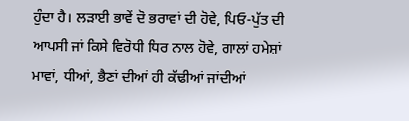ਹੁੰਦਾ ਹੈ। ਲੜਾਈ ਭਾਵੇਂ ਦੋ ਭਰਾਵਾਂ ਦੀ ਹੋਵੇ, ਪਿਓ-ਪੁੱਤ ਦੀ ਆਪਸੀ ਜਾਂ ਕਿਸੇ ਵਿਰੋਧੀ ਧਿਰ ਨਾਲ ਹੋਵੇ, ਗਾਲਾਂ ਹਮੇਸ਼ਾਂ ਮਾਵਾਂ, ਧੀਆਂ, ਭੈਣਾਂ ਦੀਆਂ ਹੀ ਕੱਢੀਆਂ ਜਾਂਦੀਆਂ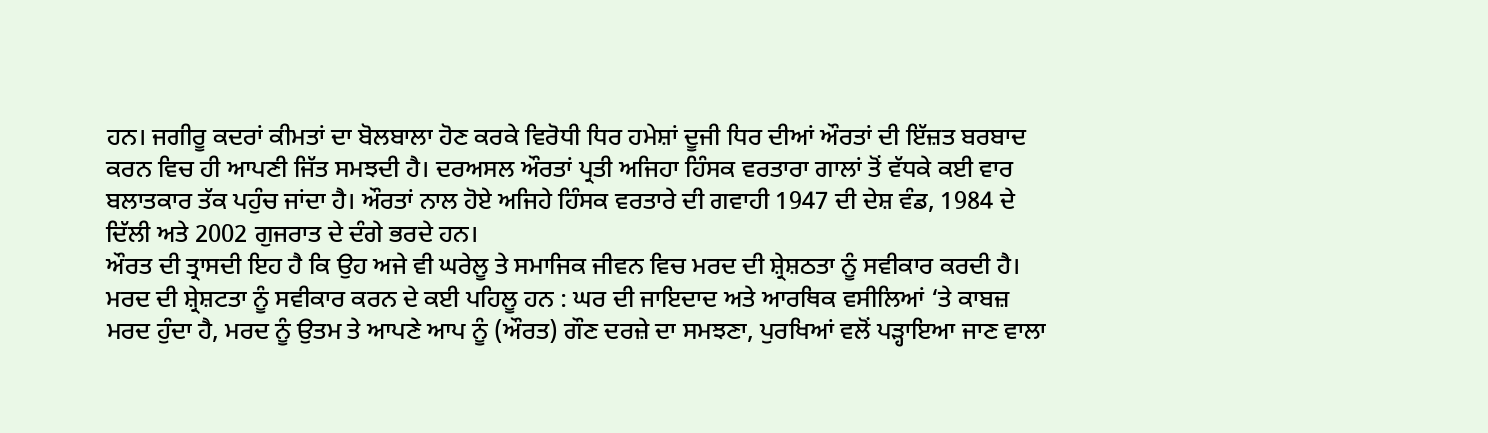ਹਨ। ਜਗੀਰੂ ਕਦਰਾਂ ਕੀਮਤਾਂ ਦਾ ਬੋਲਬਾਲਾ ਹੋਣ ਕਰਕੇ ਵਿਰੋਧੀ ਧਿਰ ਹਮੇਸ਼ਾਂ ਦੂਜੀ ਧਿਰ ਦੀਆਂ ਔਰਤਾਂ ਦੀ ਇੱਜ਼ਤ ਬਰਬਾਦ ਕਰਨ ਵਿਚ ਹੀ ਆਪਣੀ ਜਿੱਤ ਸਮਝਦੀ ਹੈ। ਦਰਅਸਲ ਔਰਤਾਂ ਪ੍ਰਤੀ ਅਜਿਹਾ ਹਿੰਸਕ ਵਰਤਾਰਾ ਗਾਲਾਂ ਤੋਂ ਵੱਧਕੇ ਕਈ ਵਾਰ ਬਲਾਤਕਾਰ ਤੱਕ ਪਹੁੰਚ ਜਾਂਦਾ ਹੈ। ਔਰਤਾਂ ਨਾਲ ਹੋਏ ਅਜਿਹੇ ਹਿੰਸਕ ਵਰਤਾਰੇ ਦੀ ਗਵਾਹੀ 1947 ਦੀ ਦੇਸ਼ ਵੰਡ, 1984 ਦੇ ਦਿੱਲੀ ਅਤੇ 2002 ਗੁਜਰਾਤ ਦੇ ਦੰਗੇ ਭਰਦੇ ਹਨ।
ਔਰਤ ਦੀ ਤ੍ਰਾਸਦੀ ਇਹ ਹੈ ਕਿ ਉਹ ਅਜੇ ਵੀ ਘਰੇਲੂ ਤੇ ਸਮਾਜਿਕ ਜੀਵਨ ਵਿਚ ਮਰਦ ਦੀ ਸ਼੍ਰੇਸ਼ਠਤਾ ਨੂੰ ਸਵੀਕਾਰ ਕਰਦੀ ਹੈ। ਮਰਦ ਦੀ ਸ਼੍ਰੇਸ਼ਟਤਾ ਨੂੰ ਸਵੀਕਾਰ ਕਰਨ ਦੇ ਕਈ ਪਹਿਲੂ ਹਨ : ਘਰ ਦੀ ਜਾਇਦਾਦ ਅਤੇ ਆਰਥਿਕ ਵਸੀਲਿਆਂ ‘ਤੇ ਕਾਬਜ਼ ਮਰਦ ਹੁੰਦਾ ਹੈ, ਮਰਦ ਨੂੰ ਉਤਮ ਤੇ ਆਪਣੇ ਆਪ ਨੂੰ (ਔਰਤ) ਗੌਣ ਦਰਜ਼ੇ ਦਾ ਸਮਝਣਾ, ਪੁਰਖਿਆਂ ਵਲੋਂ ਪੜ੍ਹਾਇਆ ਜਾਣ ਵਾਲਾ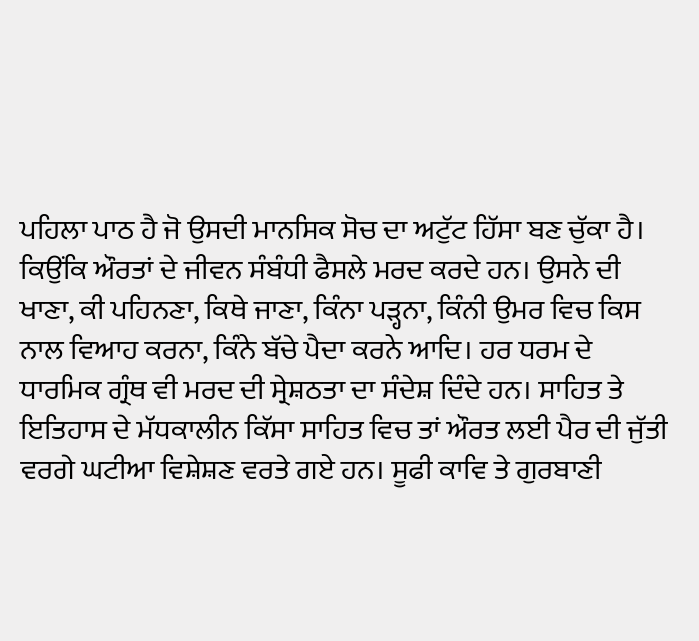ਪਹਿਲਾ ਪਾਠ ਹੈ ਜੋ ਉਸਦੀ ਮਾਨਸਿਕ ਸੋਚ ਦਾ ਅਟੁੱਟ ਹਿੱਸਾ ਬਣ ਚੁੱਕਾ ਹੈ। ਕਿਉਂਕਿ ਔਰਤਾਂ ਦੇ ਜੀਵਨ ਸੰਬੰਧੀ ਫੈਸਲੇ ਮਰਦ ਕਰਦੇ ਹਨ। ਉਸਨੇ ਦੀ ਖਾਣਾ, ਕੀ ਪਹਿਨਣਾ, ਕਿਥੇ ਜਾਣਾ, ਕਿੰਨਾ ਪੜ੍ਹਨਾ, ਕਿੰਨੀ ਉਮਰ ਵਿਚ ਕਿਸ ਨਾਲ ਵਿਆਹ ਕਰਨਾ, ਕਿੰਨੇ ਬੱਚੇ ਪੈਦਾ ਕਰਨੇ ਆਦਿ। ਹਰ ਧਰਮ ਦੇ ਧਾਰਮਿਕ ਗ੍ਰੰਥ ਵੀ ਮਰਦ ਦੀ ਸ੍ਰੇਸ਼ਠਤਾ ਦਾ ਸੰਦੇਸ਼ ਦਿੰਦੇ ਹਨ। ਸਾਹਿਤ ਤੇ ਇਤਿਹਾਸ ਦੇ ਮੱਧਕਾਲੀਨ ਕਿੱਸਾ ਸਾਹਿਤ ਵਿਚ ਤਾਂ ਔਰਤ ਲਈ ਪੈਰ ਦੀ ਜੁੱਤੀ ਵਰਗੇ ਘਟੀਆ ਵਿਸ਼ੇਸ਼ਣ ਵਰਤੇ ਗਏ ਹਨ। ਸੂਫੀ ਕਾਵਿ ਤੇ ਗੁਰਬਾਣੀ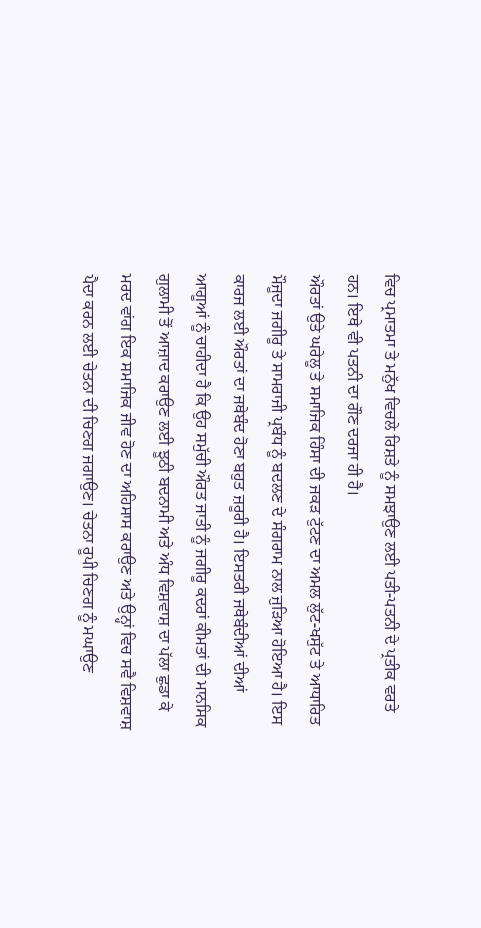ਵਿਚ ਪ੍ਰਮਾਤਮਾ ਤੇ ਮਨੁੱਖ ਵਿਚਲੇ ਰਿਸ਼ਤੇ ਨੂੰ ਸਮਝਾਉਣ ਲਈ ਪਤੀ-ਪਤਨੀ ਦੇ ਪ੍ਰਤੀਕ ਵਰਤੇ ਹਨ। ਇਥੇ ਵੀ ਪਤਨੀ ਦਾ ਗੌਣ ਦਰਜਾ ਹੀ ਹੈ।
ਔਰਤਾਂ ਉਤੇ ਘਰੇਲੂ ਤੇ ਸਮਾਜਿਕ ਹਿੰਸਾ ਦੀ ਜਕੜ ਟੁੱਟਣ ਦਾ ਅਮਲ ਲੁੱਟ-ਖਸੁੱਟ ਤੇ ਆਧਾਰਿਤ ਮੌਜੂਦਾ ਜਗੀਰੂ ਤੇ ਸਾਮਰਾਜੀ ਪ੍ਰਬੰਧ ਨੂੰ ਬਦਲਣ ਦੇ ਸੰਗਰਾਮ ਨਾਲ ਜੁੜਿਆ ਹੋਇਆ ਹੈ। ਇਸ ਕਾਰਜ ਲਈ ਔਰਤਾਂ ਦਾ ਜਥੇਬੰਦ ਹੋਣਾ ਬਹੁਤ ਜ਼ਰੂਰੀ ਹੈ। ਇਸਤਰੀ ਜਥੇਬੰਦੀਆਂ ਦੀਆਂ ਆਗੂਆਂ ਨੂੰ ਚਾਹੀਦਾ ਹੈ ਕਿ ਉਹ ਸਮੁੱਚੀ ਔਰਤ ਜਾਤੀ ਨੂੰ ਜਗੀਰੂ ਕਦਰਾਂ ਕੀਮਤਾਂ ਦੀ ਮਾਨਸਿਕ ਗੁਲਾਮੀ ਤੋਂ ਆਜ਼ਾਦ ਕਰਾਉਣ ਲਈ ਝੂਠੀ ਬਦਨਾਮੀ ਅਤੇ ਅੰਧ ਵਿਸ਼ਵਾਸ਼ ਦਾ ਪੱਲਾ ਛੁਡਾ ਕੇ ਮਰਦ ਵਾਂਗ ਇਕ ਸਮਾਜਿਕ ਜੀਵ ਹੋਣ ਦਾ ਅਹਿਸਾਸ ਕਰਾਉਣ ਅਤੇ ਉਨ੍ਹਾਂ ਵਿਚ ਸਵੈ ਵਿਸ਼ਵਾਸ਼ ਪੈਦਾ ਕਰਨ ਲਈ ਚੇਤਨਾ ਦੀ ਚਿਣਗ ਜਗਾਉਣ। ਚੇਤਨਾ ਰੂਪੀ ਚਿਣਗ ਨੂੰ ਮਘਾਉਣ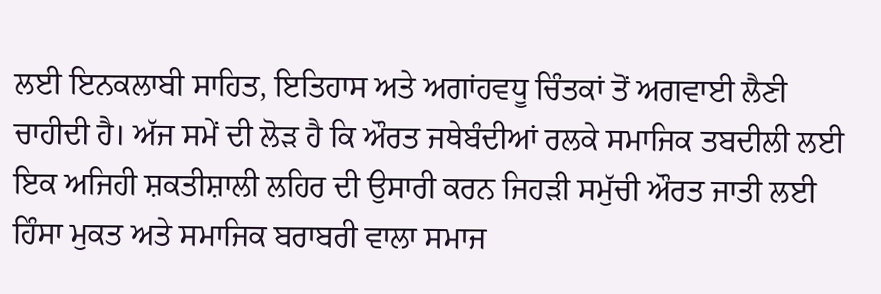ਲਈ ਇਨਕਲਾਬੀ ਸਾਹਿਤ, ਇਤਿਹਾਸ ਅਤੇ ਅਗਾਂਹਵਧੂ ਚਿੰਤਕਾਂ ਤੋਂ ਅਗਵਾਈ ਲੈਣੀ ਚਾਹੀਦੀ ਹੈ। ਅੱਜ ਸਮੇਂ ਦੀ ਲੋੜ ਹੈ ਕਿ ਔਰਤ ਜਥੇਬੰਦੀਆਂ ਰਲਕੇ ਸਮਾਜਿਕ ਤਬਦੀਲੀ ਲਈ ਇਕ ਅਜਿਹੀ ਸ਼ਕਤੀਸ਼ਾਲੀ ਲਹਿਰ ਦੀ ਉਸਾਰੀ ਕਰਨ ਜਿਹੜੀ ਸਮੁੱਚੀ ਔਰਤ ਜਾਤੀ ਲਈ ਹਿੰਸਾ ਮੁਕਤ ਅਤੇ ਸਮਾਜਿਕ ਬਰਾਬਰੀ ਵਾਲਾ ਸਮਾਜ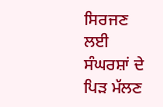ਸਿਰਜਣ ਲਈ ਸੰਘਰਸ਼ਾਂ ਦੇ ਪਿੜ ਮੱਲਣ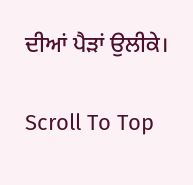ਦੀਆਂ ਪੈੜਾਂ ਉਲੀਕੇ।

Scroll To Top